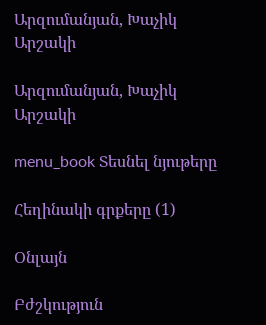Արզումանյան, Խաչիկ Արշակի

Արզումանյան, Խաչիկ Արշակի

menu_book Տեսնել նյութերը

Հեղինակի գրքերը (1)

Օնլայն

Բժշկություն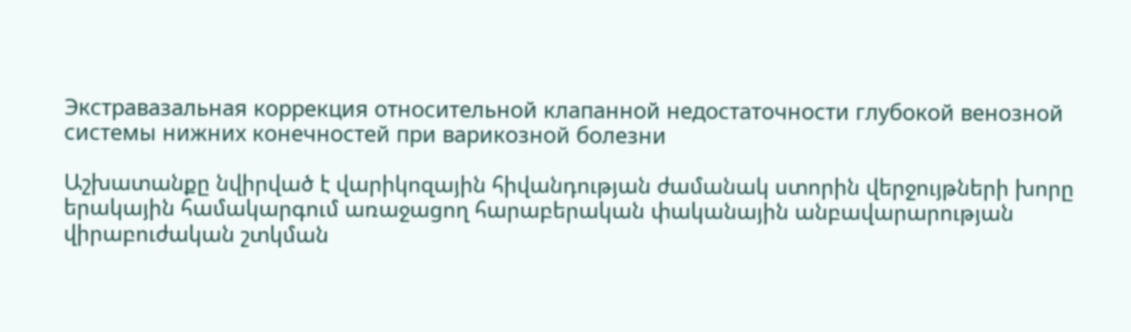Экстравазальная коррекция относительной клапанной недостаточности глубокой венозной системы нижних конечностей при варикозной болезни

Աշխատանքը նվիրված է վարիկոզային հիվանդության ժամանակ ստորին վերջույթների խորը երակային համակարգում առաջացող հարաբերական փականային անբավարարության վիրաբուժական շտկման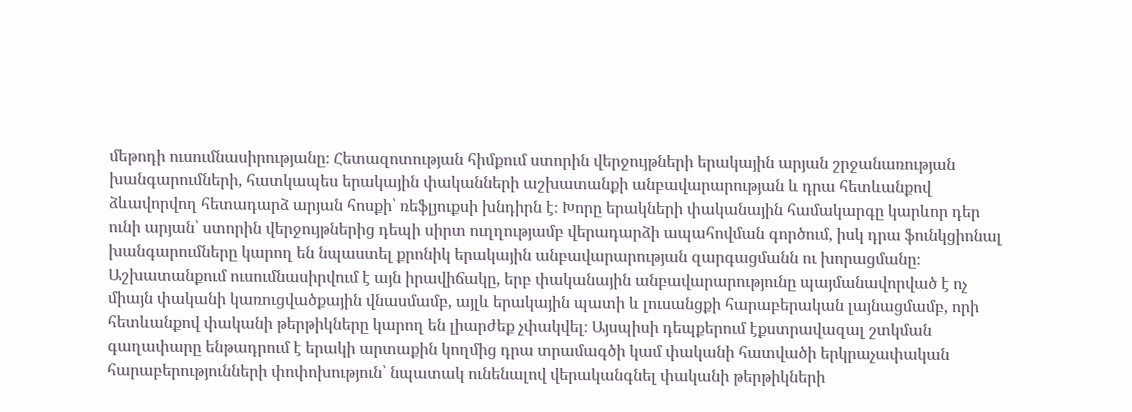մեթոդի ուսումնասիրությանը։ Հետազոտության հիմքում ստորին վերջույթների երակային արյան շրջանառության խանգարումների, հատկապես երակային փականների աշխատանքի անբավարարության և դրա հետևանքով ձևավորվող հետադարձ արյան հոսքի՝ ռեֆլյուքսի խնդիրն է։ Խորը երակների փականային համակարգը կարևոր դեր ունի արյան՝ ստորին վերջույթներից դեպի սիրտ ուղղությամբ վերադարձի ապահովման գործում, իսկ դրա ֆունկցիոնալ խանգարումները կարող են նպաստել քրոնիկ երակային անբավարարության զարգացմանն ու խորացմանը։ Աշխատանքում ուսումնասիրվում է այն իրավիճակը, երբ փականային անբավարարությունը պայմանավորված է ոչ միայն փականի կառուցվածքային վնասմամբ, այլև երակային պատի և լուսանցքի հարաբերական լայնացմամբ, որի հետևանքով փականի թերթիկները կարող են լիարժեք չփակվել։ Այսպիսի դեպքերում էքստրավազալ շտկման գաղափարը ենթադրում է երակի արտաքին կողմից դրա տրամագծի կամ փականի հատվածի երկրաչափական հարաբերությունների փոփոխություն՝ նպատակ ունենալով վերականգնել փականի թերթիկների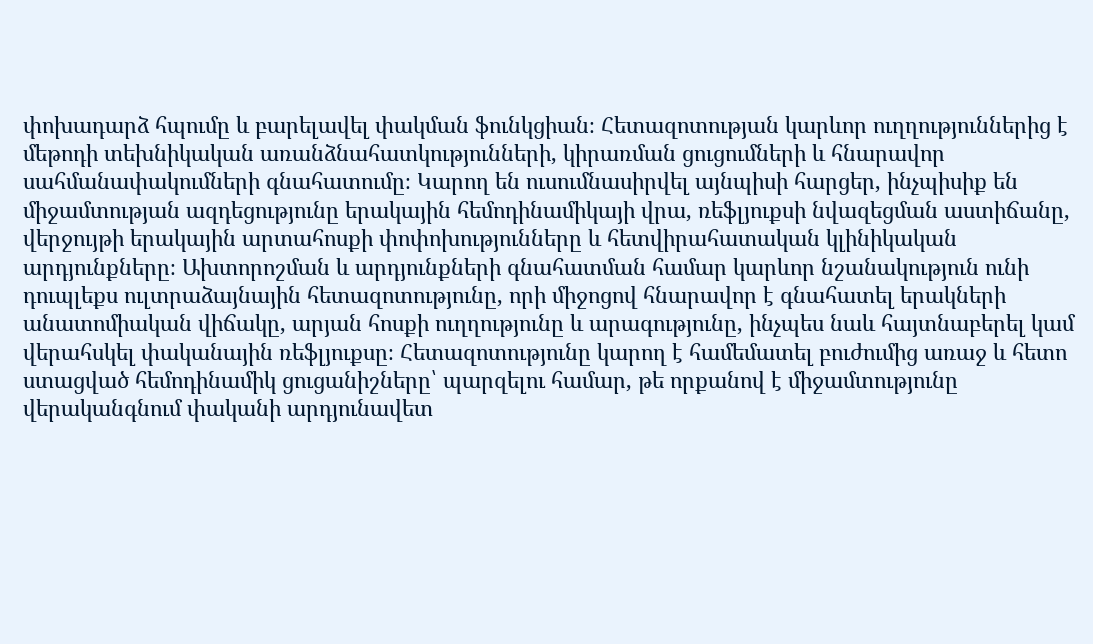փոխադարձ հպումը և բարելավել փակման ֆունկցիան։ Հետազոտության կարևոր ուղղություններից է մեթոդի տեխնիկական առանձնահատկությունների, կիրառման ցուցումների և հնարավոր սահմանափակումների գնահատումը։ Կարող են ուսումնասիրվել այնպիսի հարցեր, ինչպիսիք են միջամտության ազդեցությունը երակային հեմոդինամիկայի վրա, ռեֆլյուքսի նվազեցման աստիճանը, վերջույթի երակային արտահոսքի փոփոխությունները և հետվիրահատական կլինիկական արդյունքները։ Ախտորոշման և արդյունքների գնահատման համար կարևոր նշանակություն ունի դուպլեքս ուլտրաձայնային հետազոտությունը, որի միջոցով հնարավոր է գնահատել երակների անատոմիական վիճակը, արյան հոսքի ուղղությունը և արագությունը, ինչպես նաև հայտնաբերել կամ վերահսկել փականային ռեֆլյուքսը։ Հետազոտությունը կարող է համեմատել բուժումից առաջ և հետո ստացված հեմոդինամիկ ցուցանիշները՝ պարզելու համար, թե որքանով է միջամտությունը վերականգնում փականի արդյունավետ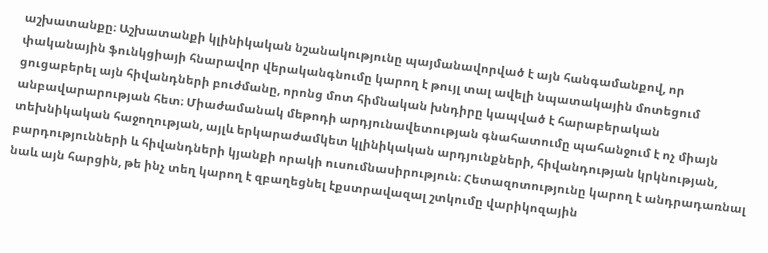աշխատանքը։ Աշխատանքի կլինիկական նշանակությունը պայմանավորված է այն հանգամանքով, որ փականային ֆունկցիայի հնարավոր վերականգնումը կարող է թույլ տալ ավելի նպատակային մոտեցում ցուցաբերել այն հիվանդների բուժմանը, որոնց մոտ հիմնական խնդիրը կապված է հարաբերական անբավարարության հետ։ Միաժամանակ մեթոդի արդյունավետության գնահատումը պահանջում է ոչ միայն տեխնիկական հաջողության, այլև երկարաժամկետ կլինիկական արդյունքների, հիվանդության կրկնության, բարդությունների և հիվանդների կյանքի որակի ուսումնասիրություն։ Հետազոտությունը կարող է անդրադառնալ նաև այն հարցին, թե ինչ տեղ կարող է զբաղեցնել էքստրավազալ շտկումը վարիկոզային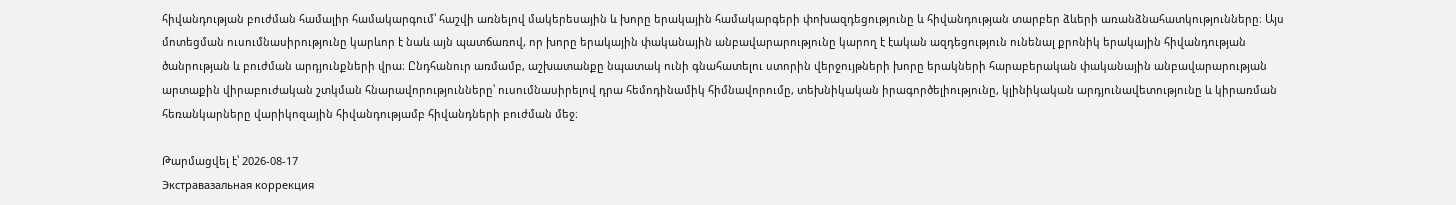հիվանդության բուժման համալիր համակարգում՝ հաշվի առնելով մակերեսային և խորը երակային համակարգերի փոխազդեցությունը և հիվանդության տարբեր ձևերի առանձնահատկությունները։ Այս մոտեցման ուսումնասիրությունը կարևոր է նաև այն պատճառով, որ խորը երակային փականային անբավարարությունը կարող է էական ազդեցություն ունենալ քրոնիկ երակային հիվանդության ծանրության և բուժման արդյունքների վրա։ Ընդհանուր առմամբ, աշխատանքը նպատակ ունի գնահատելու ստորին վերջույթների խորը երակների հարաբերական փականային անբավարարության արտաքին վիրաբուժական շտկման հնարավորությունները՝ ուսումնասիրելով դրա հեմոդինամիկ հիմնավորումը, տեխնիկական իրագործելիությունը, կլինիկական արդյունավետությունը և կիրառման հեռանկարները վարիկոզային հիվանդությամբ հիվանդների բուժման մեջ։

Թարմացվել է՝ 2026-08-17
Экстравазальная коррекция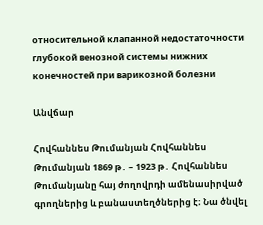относительной клапанной недостаточности глубокой венозной системы нижних конечностей при варикозной болезни

Անվճար

Հովհաննես Թումանյան Հովհաննես Թումանյան 1869 թ․ – 1923 թ․ Հովհաննես Թումանյանը հայ ժողովրդի ամենասիրված գրողներից և բանաստեղծներից է։ Նա ծնվել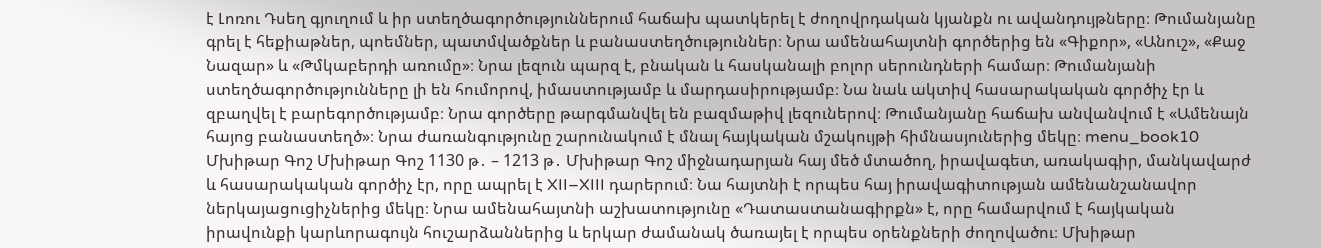է Լոռու Դսեղ գյուղում և իր ստեղծագործություններում հաճախ պատկերել է ժողովրդական կյանքն ու ավանդույթները։ Թումանյանը գրել է հեքիաթներ, պոեմներ, պատմվածքներ և բանաստեղծություններ։ Նրա ամենահայտնի գործերից են «Գիքոր», «Անուշ», «Քաջ Նազար» և «Թմկաբերդի առումը»։ Նրա լեզուն պարզ է, բնական և հասկանալի բոլոր սերունդների համար։ Թումանյանի ստեղծագործությունները լի են հումորով, իմաստությամբ և մարդասիրությամբ։ Նա նաև ակտիվ հասարակական գործիչ էր և զբաղվել է բարեգործությամբ։ Նրա գործերը թարգմանվել են բազմաթիվ լեզուներով։ Թումանյանը հաճախ անվանվում է «Ամենայն հայոց բանաստեղծ»։ Նրա ժառանգությունը շարունակում է մնալ հայկական մշակույթի հիմնասյուներից մեկը։ menu_book10 Մխիթար Գոշ Մխիթար Գոշ 1130 թ․ – 1213 թ․ Մխիթար Գոշ միջնադարյան հայ մեծ մտածող, իրավագետ, առակագիր, մանկավարժ և հասարակական գործիչ էր, որը ապրել է XII–XIII դարերում։ Նա հայտնի է որպես հայ իրավագիտության ամենանշանավոր ներկայացուցիչներից մեկը։ Նրա ամենահայտնի աշխատությունը «Դատաստանագիրքն» է, որը համարվում է հայկական իրավունքի կարևորագույն հուշարձաններից և երկար ժամանակ ծառայել է որպես օրենքների ժողովածու։ Մխիթար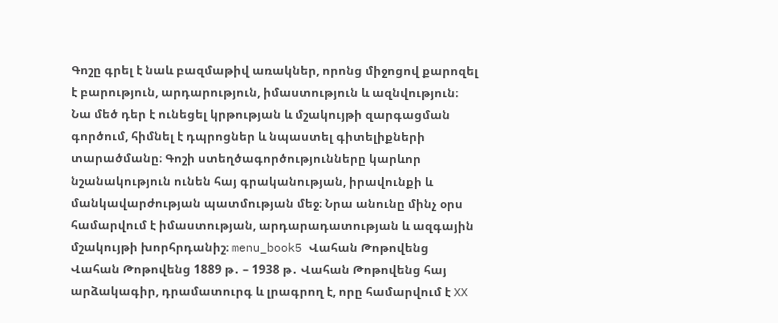Գոշը գրել է նաև բազմաթիվ առակներ, որոնց միջոցով քարոզել է բարություն, արդարություն, իմաստություն և ազնվություն։ Նա մեծ դեր է ունեցել կրթության և մշակույթի զարգացման գործում, հիմնել է դպրոցներ և նպաստել գիտելիքների տարածմանը։ Գոշի ստեղծագործությունները կարևոր նշանակություն ունեն հայ գրականության, իրավունքի և մանկավարժության պատմության մեջ։ Նրա անունը մինչ օրս համարվում է իմաստության, արդարադատության և ազգային մշակույթի խորհրդանիշ։ menu_book5 Վահան Թոթովենց Վահան Թոթովենց 1889 թ․ – 1938 թ․ Վահան Թոթովենց հայ արձակագիր, դրամատուրգ և լրագրող է, որը համարվում է XX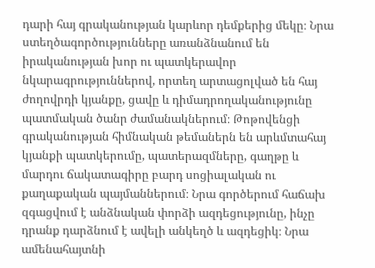դարի հայ գրականության կարևոր դեմքերից մեկը։ Նրա ստեղծագործությունները առանձնանում են իրականության խոր ու պատկերավոր նկարագրություններով, որտեղ արտացոլված են հայ ժողովրդի կյանքը, ցավը և դիմադրողականությունը պատմական ծանր ժամանակներում։ Թոթովենցի գրականության հիմնական թեմաներն են արևմտահայ կյանքի պատկերումը, պատերազմները, գաղթը և մարդու ճակատագիրը բարդ սոցիալական ու քաղաքական պայմաններում։ Նրա գործերում հաճախ զգացվում է անձնական փորձի ազդեցությունը, ինչը դրանք դարձնում է ավելի անկեղծ և ազդեցիկ։ Նրա ամենահայտնի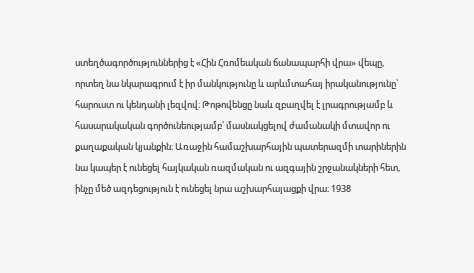ստեղծագործություններից է «Հին Հռոմեական ճանապարհի վրա» վեպը, որտեղ նա նկարագրում է իր մանկությունը և արևմտահայ իրականությունը՝ հարուստ ու կենդանի լեզվով։ Թոթովենցը նաև զբաղվել է լրագրությամբ և հասարակական գործունեությամբ՝ մասնակցելով ժամանակի մտավոր ու քաղաքական կյանքին։ Առաջին համաշխարհային պատերազմի տարիներին նա կապեր է ունեցել հայկական ռազմական ու ազգային շրջանակների հետ, ինչը մեծ ազդեցություն է ունեցել նրա աշխարհայացքի վրա։ 1938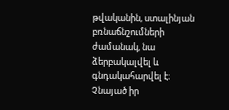թվականին, ստալինյան բռնաճնշումների ժամանակ, նա ձերբակալվել և գնդակահարվել է։ Չնայած իր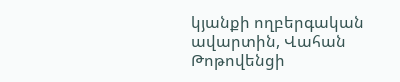կյանքի ողբերգական ավարտին, Վահան Թոթովենցի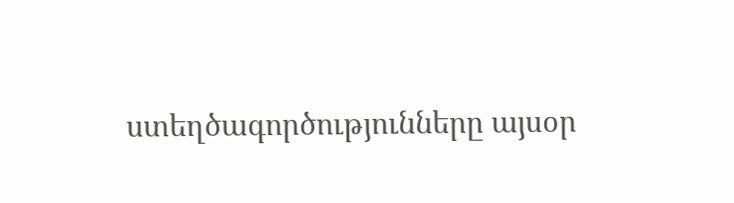ստեղծագործությունները այսօր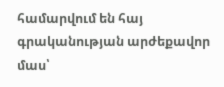համարվում են հայ գրականության արժեքավոր մաս՝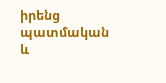իրենց պատմական և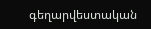գեղարվեստական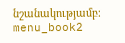նշանակությամբ։ menu_book2